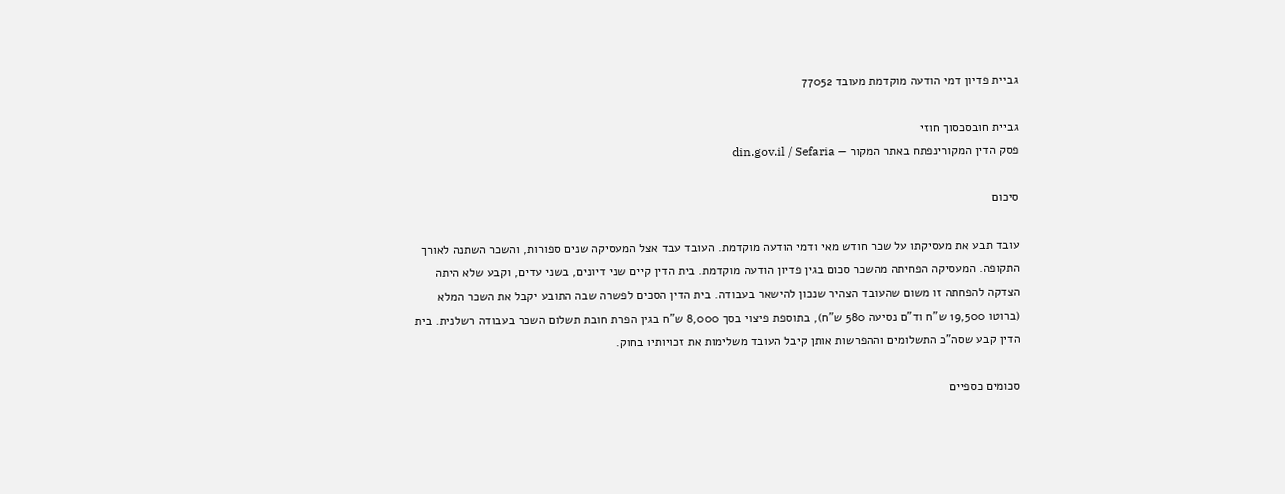גביית פדיון דמי הודעה מוקדמת מעובד 77052

גביית חובסכסוך חוזי
פסק הדין המקורינפתח באתר המקור — din.gov.il / Sefaria

סיכום

עובד תבע את מעסיקתו על שכר חודש מאי ודמי הודעה מוקדמת. העובד עבד אצל המעסיקה שנים ספורות, והשכר השתנה לאורך התקופה. המעסיקה הפחיתה מהשכר סכום בגין פדיון הודעה מוקדמת. בית הדין קיים שני דיונים, בשני עדים, וקבע שלא היתה הצדקה להפחתה זו משום שהעובד הצהיר שנכון להישאר בעבודה. בית הדין הסכים לפשרה שבה התובע יקבל את השכר המלא (ברוטו 19,500 ש"ח וד"ם נסיעה 580 ש"ח), בתוספת פיצוי בסך 8,000 ש"ח בגין הפרת חובת תשלום השכר בעבודה רשלנית. בית הדין קבע שסה"כ התשלומים וההפרשות אותן קיבל העובד משלימות את זכויותיו בחוק.

סכומים כספיים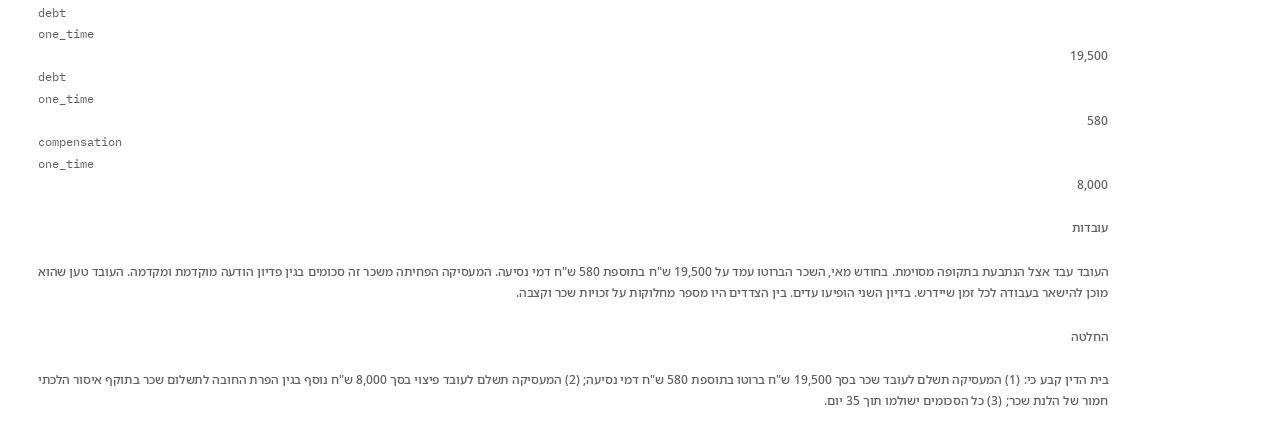debt
one_time
19,500
debt
one_time
580
compensation
one_time
8,000

עובדות

העובד עבד אצל הנתבעת בתקופה מסוימת. בחודש מאי, השכר הברוטו עמד על 19,500 ש"ח בתוספת 580 ש"ח דמי נסיעה. המעסיקה הפחיתה משכר זה סכומים בגין פדיון הודעה מוקדמת ומקדמה. העובד טען שהוא מוכן להישאר בעבודה לכל זמן שיידרש. בדיון השני הופיעו עדים. בין הצדדים היו מספר מחלוקות על זכויות שכר וקצבה.

החלטה

בית הדין קבע כי: (1) המעסיקה תשלם לעובד שכר בסך 19,500 ש"ח ברוטו בתוספת 580 ש"ח דמי נסיעה; (2) המעסיקה תשלם לעובד פיצוי בסך 8,000 ש"ח נוסף בגין הפרת החובה לתשלום שכר בתוקף איסור הלכתי חמור של הלנת שכר; (3) כל הסכומים ישולמו תוך 35 יום.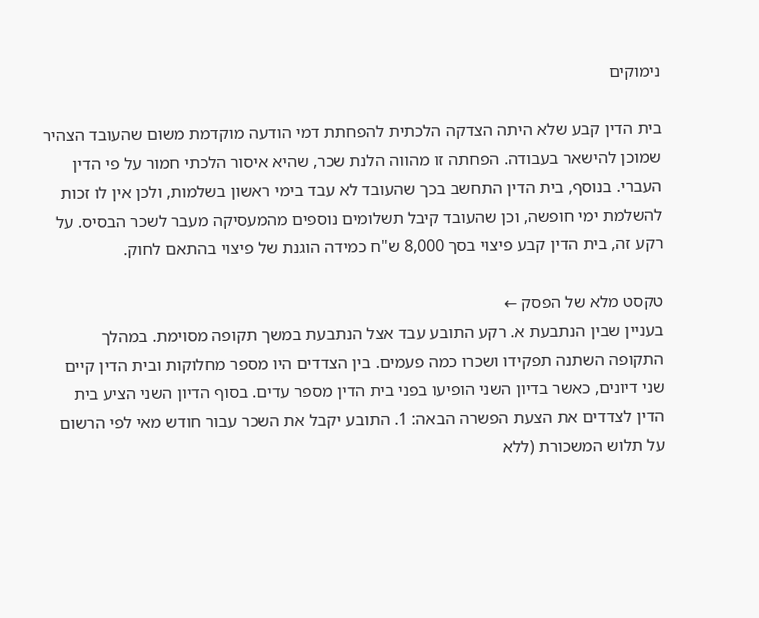נימוקים

בית הדין קבע שלא היתה הצדקה הלכתית להפחתת דמי הודעה מוקדמת משום שהעובד הצהיר שמוכן להישאר בעבודה. הפחתה זו מהווה הלנת שכר, שהיא איסור הלכתי חמור על פי הדין העברי. בנוסף, בית הדין התחשב בכך שהעובד לא עבד בימי ראשון בשלמות, ולכן אין לו זכות להשלמת ימי חופשה, וכן שהעובד קיבל תשלומים נוספים מהמעסיקה מעבר לשכר הבסיס. על רקע זה, בית הדין קבע פיצוי בסך 8,000 ש"ח כמידה הוגנת של פיצוי בהתאם לחוק.

טקסט מלא של הפסק ←
בעניין שבין הנתבעת א. רקע התובע עבד אצל הנתבעת במשך תקופה מסוימת. במהלך התקופה השתנה תפקידו ושכרו כמה פעמים. בין הצדדים היו מספר מחלוקות ובית הדין קיים שני דיונים, כאשר בדיון השני הופיעו בפני בית הדין מספר עדים. בסוף הדיון השני הציע בית הדין לצדדים את הצעת הפשרה הבאה: 1. התובע יקבל את השכר עבור חודש מאי לפי הרשום על תלוש המשכורת (ללא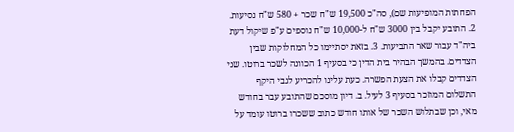הפחתות המופיעות שם), סה"כ 19,500 ש"ח שכר + 580 ש"ח נסיעות. 2. התובע יקבל בין 3000 ש"ח ל-10,000 ש"ח נוספים ע"פ שיקול דעת ביה"ד עבור שאר התביעות. 3. בזאת יסתיימו כל המחלוקות שבין הצדדים. בהמשך הבהיר בית הדין כי בסעיף 1 הכוונה לשכר ברוטו. שני הצדדים קבלו את הצעת הפשרה. כעת עלינו להכריע לגבי היקף התשלום המוזכר בסעיף 3 לעיל. ב. דיון מוסכם שהתובע עבר בחודש מאי, וכן שבתלוש השכר של אותו חודש כתוב ששכרו ברוטו עומד על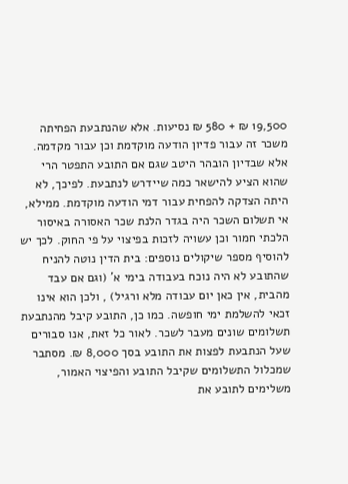19,500 ₪ + 580 ₪ נסיעות. אלא שהנתבעת הפחיתה משכר זה עבור פדיון הודעה מוקדמת וכן עבור מקדמה. אלא שבדיון הובהר היטב שגם אם התובע התפטר הרי שהוא הציע להישאר כמה שיידרש לנתבעת. לפיכך, לא היתה הצדקה להפחית עבור דמי הודעה מוקדמת. ממילא, אי תשלום השכר היה בגדר הלנת שכר האסורה באיסור הלכתי חמור וכן עשויה לזכות בפיצוי על פי החוק. לכך יש להוסיף מספר שיקולים נוספים: בית הדין נוטה להניח שהתובע לא היה נוכח בעבודה בימי א' (וגם אם עבד מהבית, אין כאן יום עבודה מלא ורגיל) , ולכן הוא אינו זכאי להשלמת ימי חופשה. כמו כן, התובע קיבל מהנתבעת תשלומים שונים מעבר לשכר. לאור כל זאת, אנו סבורים שעל הנתבעת לפצות את התובע בסך 8,000 ₪. מסתבר שמכלול התשלומים שקיבל התובע והפיצוי האמור, משלימים לתובע את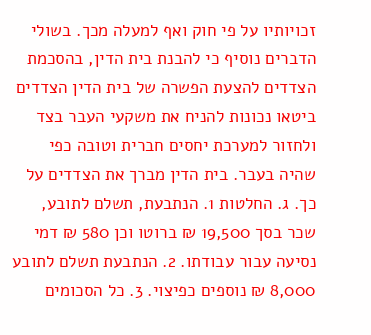זכויותיו על פי חוק ואף למעלה מכך. בשולי הדברים נוסיף כי להבנת בית הדין, בהסכמת הצדדים להצעת הפשרה של בית הדין הצדדים ביטאו נכונות להניח את משקעי העבר בצד ולחזור למערכת יחסים חברית וטובה כפי שהיה בעבר. בית הדין מברך את הצדדים על כך. ג. החלטות 1. הנתבעת, תשלם לתובע, שכר בסך 19,500 ₪ ברוטו וכן 580 ₪ דמי נסיעה עבור עבודתו. 2. הנתבעת תשלם לתובע 8,000 ₪ נוספים כפיצוי. 3. כל הסכומים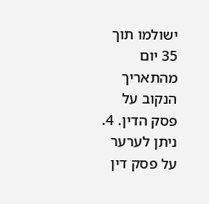ישולמו תוך 35 יום מהתאריך הנקוב על פסק הדין. 4. ניתן לערער על פסק דין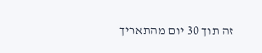זה תוך 30 יום מהתאריך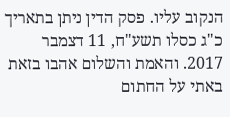הנקוב עליו. פסק הדין ניתן בתאריך כ"ג כסלו תשע"ח, 11 דצמבר 2017. והאמת והשלום אהבו בזאת באתי על החתום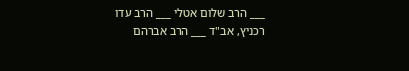___ הרב שלום אטלי ___ הרב עדו רכניץ, אב"ד ___ הרב אברהם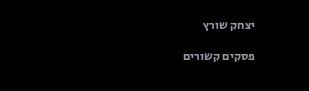יצחק שורץ

פסקים קשורים